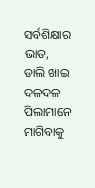ସର୍ବଶିକ୍ଷାର ଭାତ, ଡାଲି ଖାଇ ଦଳଦଳ ପିଲାମାନେ ମାଗିବାକୁ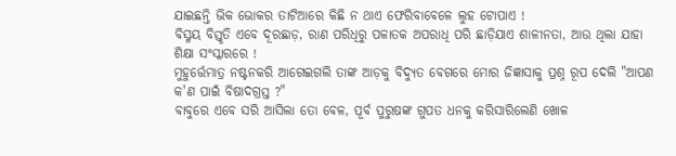ଯାଇଛନ୍ତି ଭିକ ଭୋକର ତାଟିଆରେ କିଛି ନ ଥାଏ ଫେରିବାବେଳେ ଲୁହ ଟୋପାଏ !
ବିସ୍ମୟ ବିସ୍ତୃତି ଏବେ ଦୂରଛାଡ଼, ରାଣ ପରିଧିରୁ ପଳାତକ ଅପରାଧି ପରି ଛାଡ଼ିଯାଏ ଶାଳୀନତା, ଆଉ ଥିଲା ଯାହା ଶିକ୍ଷା ସଂସ୍କାରରେ !
ମୁହୁର୍ତ୍ତେମାତ୍ର ନଷ୍ଟନକରି ଆଗେଇଗଲି ତାଙ୍କ ଆଡ଼କୁ ବିଦ୍ୟୁତ ବେଗରେ ମୋର ଜିଜ୍ଞାସାକୁ ପ୍ରଶ୍ନ ରୂପ ଦେଲି "ଆପଣ କ'ଣ ପାଇଁ ବିଷାଦଗ୍ରସ୍ତ ?"
ବାବୁରେ ଏବେ ସରି ଆସିଲା ତୋ ବେଳ, ପୂର୍ବ ପୁରୁଷଙ୍କ ଗୁପତ ଧନକୁ କରିସାରିଲେଣି ଖୋଳ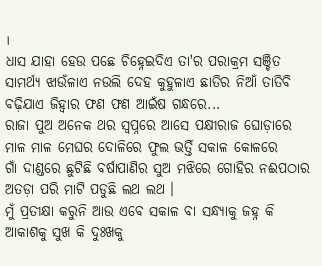।
ଧାସ ଯାହା ହେଉ ପଛେ ଚିହ୍ନେଇଦିଏ ତା'ର ପରାକ୍ରମ ସଞ୍ଚିତ ସାମର୍ଥ୍ୟ ଝାଉଁଳାଏ ନଉଲି ଦେହ କୁହୁଳାଏ ଛାତିର ନିଆଁ ତାତିବି ବଢ଼ିଯାଏ ଜିହ୍ୱାର ଫଣ ଫଣ ଆଇଁଷ ଗନ୍ଧରେ...
ରାଜା ପୁଅ ଅନେକ ଥର ସ୍ୱପ୍ନରେ ଆସେ ପକ୍ଷୀରାଜ ଘୋଡ଼ାରେ ମାଳ ମାଳ ମେଘର ଦୋଳିରେ ଫୁଲ ଭର୍ତ୍ତି ସକାଳ କୋଳରେ
ଗାଁ ଦାଣ୍ଡରେ ଛୁଟିଛି ବର୍ଷାପାଣିର ସୁଅ ମଝିରେ ଗୋହିର ନଈପଠାର ଅତଡ଼ା ପରି ମାଟି ପଡୁଛି ଲଥ ଲଥ ।
ମୁଁ ପ୍ରତୀକ୍ଷା କରୁନି ଆଉ ଏବେ ସକାଳ ବା ସନ୍ଧ୍ୟାକୁ ଜହ୍ନ କି ଆକାଶକୁ ସୁଖ କି ଦୁଃଖକୁ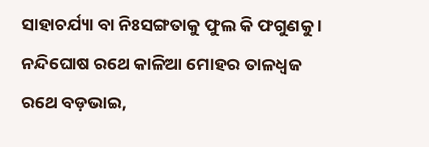ସାହାଚର୍ଯ୍ୟା ବା ନିଃସଙ୍ଗତାକୁ ଫୁଲ କି ଫଗୁଣକୁ ।
ନନ୍ଦିଘୋଷ ରଥେ କାଳିଆ ମୋହର ତାଳଧ୍ଵଜ ରଥେ ବଡ଼ଭାଇ,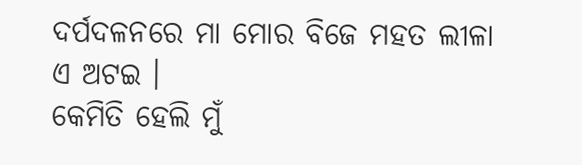ଦର୍ପଦଳନରେ ମା ମୋର ବିଜେ ମହତ ଲୀଳା ଏ ଅଟଇ ।
କେମିତି ହେଲି ମୁଁ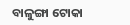ବାଳୁଙ୍ଗା ଟୋକା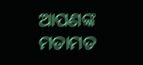ଆପଣଙ୍କ ମତାମତ